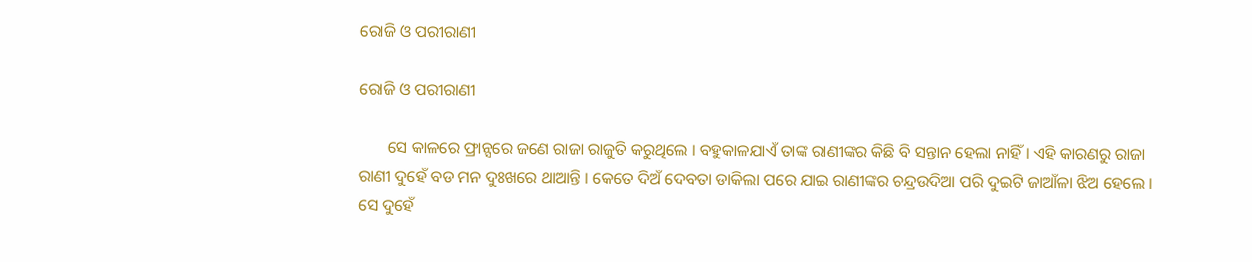ରୋଜି ଓ ପରୀରାଣୀ

ରୋଜି ଓ ପରୀରାଣୀ

       ସେ କାଳରେ ଫ୍ରାନ୍ସରେ ଜଣେ ରାଜା ରାଜୁତି କରୁଥିଲେ । ବହୁକାଳଯାଏଁ ତାଙ୍କ ରାଣୀଙ୍କର କିଛି ବି ସନ୍ତାନ ହେଲା ନାହିଁ । ଏହି କାରଣରୁ ରାଜା ରାଣୀ ଦୁହେଁ ବଡ ମନ ଦୁଃଖରେ ଥାଆନ୍ତି । କେତେ ଦିଅଁ ଦେବତା ଡାକିଲା ପରେ ଯାଇ ରାଣୀଙ୍କର ଚନ୍ଦ୍ରଉଦିଆ ପରି ଦୁଇଟି ଜାଆଁଳା ଝିଅ ହେଲେ । ସେ ଦୁହେଁ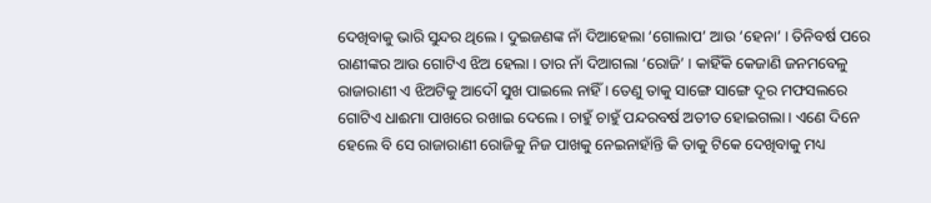ଦେଖିବାକୁ ଭାରି ସୁନ୍ଦର ଥିଲେ । ଦୁଇଜଣଙ୍କ ନାଁ ଦିଆହେଲା ‘ଗୋଲାପ’ ଆଉ ‘ହେନା’ । ତିନିବର୍ଷ ପରେ ରାଣୀଙ୍କର ଆଉ ଗୋଟିଏ ଝିଅ ହେଲା । ତାର ନାଁ ଦିଆଗଲା ‘ରୋଜି’ । କାହିଁକି କେଜାଣି ଜନମବେଳୁ ରାଜାରାଣୀ ଏ ଝିଅଟିକୁ ଆଦୌ ସୁଖ ପାଇଲେ ନାହିଁ । ତେଣୁ ତାକୁ ସାଙ୍ଗେ ସାଙ୍ଗେ ଦୂର ମଫସଲରେ ଗୋଟିଏ ଧାଈମା ପାଖରେ ରଖାଇ ଦେଲେ । ଚାହୁଁ ଚାହୁଁ ପନ୍ଦରବର୍ଷ ଅତୀତ ହୋଇଗଲା । ଏଣେ ଦିନେ ହେଲେ ବି ସେ ରାଜାରାଣୀ ରୋଜିକୁ ନିଜ ପାଖକୁ ନେଇନାହାଁନ୍ତି କି ତାକୁ ଟିକେ ଦେଖିବାକୁ ମଧ୍ୟ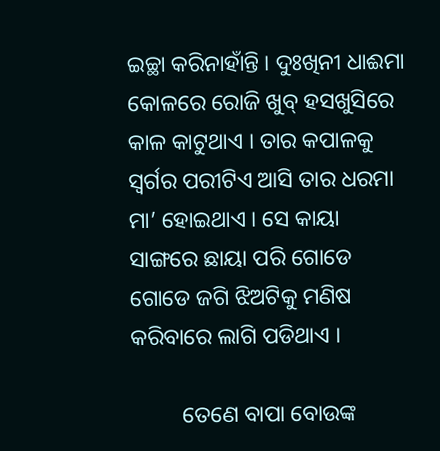ଇଚ୍ଛା କରିନାହାଁନ୍ତି । ଦୁଃଖିନୀ ଧାଈମା କୋଳରେ ରୋଜି ଖୁବ୍ ହସଖୁସିରେ କାଳ କାଟୁଥାଏ । ତାର କପାଳକୁ ସ୍ୱର୍ଗର ପରୀଟିଏ ଆସି ତାର ଧରମା ମା’ ହୋଇଥାଏ । ସେ କାୟା ସାଙ୍ଗରେ ଛାୟା ପରି ଗୋଡେ ଗୋଡେ ଜଗି ଝିଅଟିକୁ ମଣିଷ କରିବାରେ ଲାଗି ପଡିଥାଏ ।

         ତେଣେ ବାପା ବୋଉଙ୍କ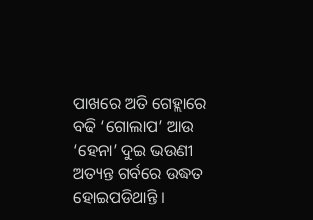ପାଖରେ ଅତି ଗେହ୍ଲାରେ ବଢି ‘ଗୋଲାପ’ ଆଉ ‘ହେନା’ ଦୁଇ ଭଉଣୀ ଅତ୍ୟନ୍ତ ଗର୍ବରେ ଉଦ୍ଧତ ହୋଇପଡିଥାନ୍ତି ।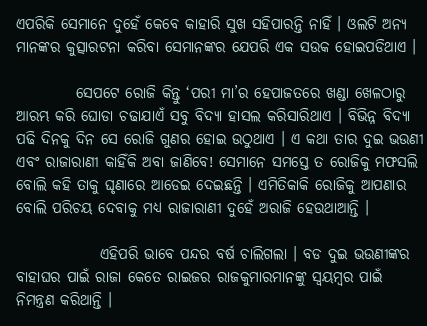ଏପରିକି ସେମାନେ ଦୁହେଁ କେବେ କାହାରି ସୁଖ ସହିପାରନ୍ତି ନାହିଁ । ଓଲଟି ଅନ୍ୟ ମାନଙ୍କର କୁତ୍ସାରଟନା କରିବା ସେମାନଙ୍କର ଯେପରି ଏକ ସଉକ ହୋଇପଡିଥାଏ ।

          ସେପଟେ ରୋଜି କିନ୍ତୁ ‘ପରୀ ମା’ର ହେପାଜତରେ ଖଣ୍ଡା ଖେଳଠାରୁ ଆରମ୍ଭ କରି ଘୋଡା ଚଢାଯାଏଁ ସବୁ ବିଦ୍ୟା ହାସଲ କରିସାରିଥାଏ । ବିଭିନ୍ନ ବିଦ୍ୟା ପଢି ଦିନକୁ ଦିନ ସେ ରୋଜି ଗୁଣର ହୋଇ ଉଠୁଥାଏ । ଏ କଥା ତାର ଦୁଇ ଭଉଣୀ ଏବଂ ରାଜାରାଣୀ କାହିଁକି ଅବା ଜାଣିବେ! ସେମାନେ ସମସ୍ତେ ତ ରୋଜିକୁ ମଫସଲି ବୋଲି କହି ତାକୁ ଘୃଣାରେ ଆଡେଇ ଦେଇଛନ୍ତି । ଏମିତିକାକି ରୋଜିକୁ ଆପଣାର ବୋଲି ପରିଚୟ ଦେବାକୁ ମଧ୍ୟ ରାଜାରାଣୀ ଦୁହେଁ ଅରାଜି ହେଉଥାଆନ୍ତି ।

              ଏହିପରି ଭାବେ ପନ୍ଦର ବର୍ଷ ଚାଲିଗଲା । ବଡ ଦୁଇ ଭଉଣୀଙ୍କର ବାହାଘର ପାଇଁ ରାଜା କେତେ ରାଇଜର ରାଜକୁମାରମାନଙ୍କୁ ସ୍ୱୟମ୍ବର ପାଇଁ ନିମନ୍ତ୍ରଣ କରିଥାନ୍ତି ।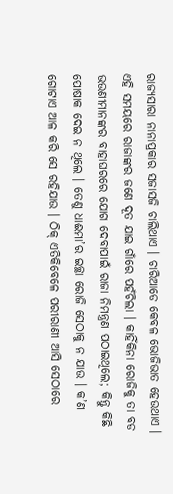ରାଜ୍ୟସାରା ନାନାପ୍ରକାର ସଜାସଜି ଚାଲିଥାଏ । ଚାରିଆଡେ କେବଳ ଭୋଜିଭାତ ହେଉଥାଏ । ଏହି ସମୟରେ ରାଜାଙ୍କର ଜଣେ ଦୂତ ଯାଇ ଗାଁରେ ପହଁଚିଲା । କାହିଁକିନା ରୋଜିକୁ ତା ବଡ ଭଉଣୀମାନଙ୍କର ବାହାଘରରେ ଯୋଗ ଦେବାପାଇଁ ରାଜା ନିମନ୍ତ୍ରଣ ପଠାଇଥିଲେ; କିନ୍ତୁ କିଛି ପୋଷାକ ଦେଇ ନ ଥିଲେ । ତେଣୁ ଧାଈମା’ର ଇଚ୍ଛା ରୋଜି ସେଠାକୁ ନ ଯାଉ । କ’ଣ ଗୋଟାଏ ଆଳ କରି ସେ ରହିଯାଉ । ଠିକ୍ ଏତିକିବେଳେ ପରୀରାଣୀ ଆସି ସେଠାରେ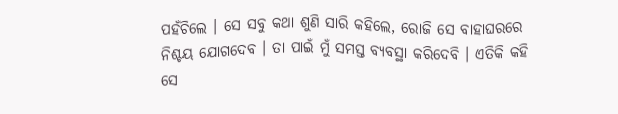ପହଁଚିଲେ । ସେ ସବୁ କଥା ଶୁଣି ସାରି କହିଲେ, ରୋଜି ସେ ବାହାଘରରେ ନିଶ୍ଚୟ ଯୋଗଦେବ । ତା ପାଇଁ ମୁଁ ସମସ୍ତ ବ୍ୟବସ୍ଥା କରିଦେବି । ଏତିକି କହି ସେ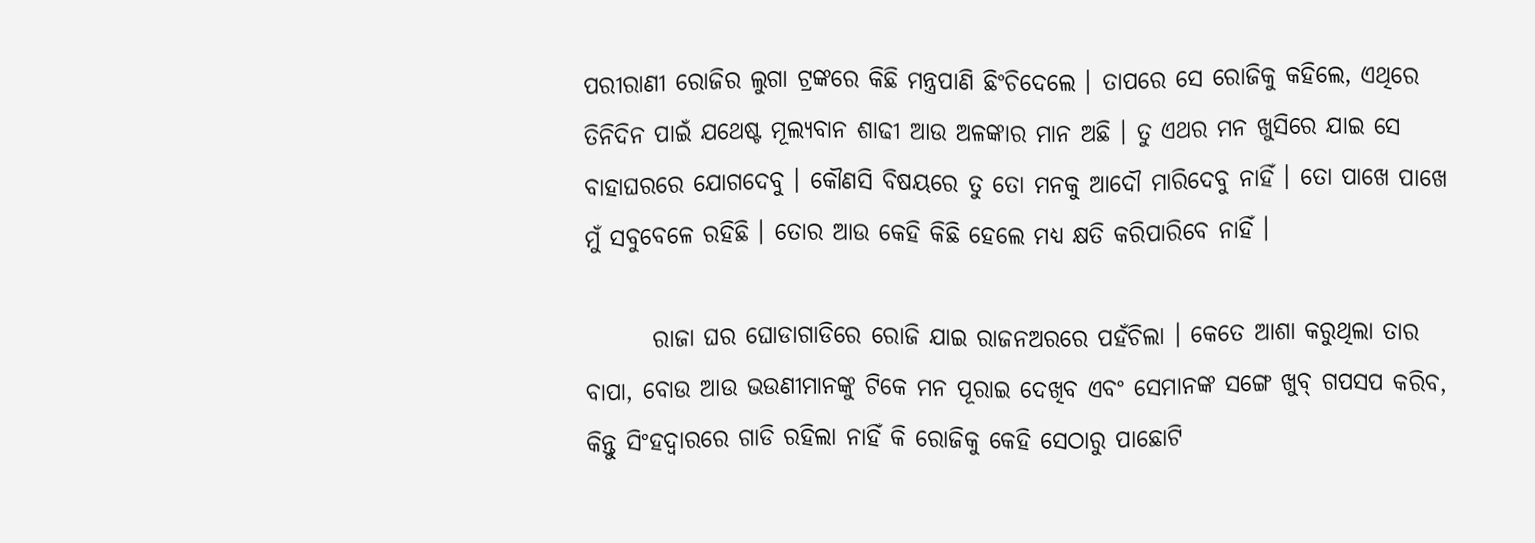ପରୀରାଣୀ ରୋଜିର ଲୁଗା ଟ୍ରଙ୍କରେ କିଛି ମନ୍ତ୍ରପାଣି ଛିଂଚିଦେଲେ । ତାପରେ ସେ ରୋଜିକୁ କହିଲେ, ଏଥିରେ ତିନିଦିନ ପାଇଁ ଯଥେଷ୍ଟ ମୂଲ୍ୟବାନ ଶାଢୀ ଆଉ ଅଳଙ୍କାର ମାନ ଅଛି । ତୁ ଏଥର ମନ ଖୁସିରେ ଯାଇ ସେ ବାହାଘରରେ ଯୋଗଦେବୁ । କୌଣସି ବିଷୟରେ ତୁ ତୋ ମନକୁ ଆଦୌ ମାରିଦେବୁ ନାହିଁ । ତୋ ପାଖେ ପାଖେ ମୁଁ ସବୁବେଳେ ରହିଛି । ତୋର ଆଉ କେହି କିଛି ହେଲେ ମଧ୍ୟ କ୍ଷତି କରିପାରିବେ ନାହିଁ ।

       ରାଜା ଘର ଘୋଡାଗାଡିରେ ରୋଜି ଯାଇ ରାଜନଅରରେ ପହଁଚିଲା । କେତେ ଆଶା କରୁଥିଲା ତାର ବାପା, ବୋଉ ଆଉ ଭଉଣୀମାନଙ୍କୁ ଟିକେ ମନ ପୂରାଇ ଦେଖିବ ଏବଂ ସେମାନଙ୍କ ସଙ୍ଗେ ଖୁବ୍ ଗପସପ କରିବ, କିନ୍ତୁ ସିଂହଦ୍ୱାରରେ ଗାଡି ରହିଲା ନାହିଁ କି ରୋଜିକୁ କେହି ସେଠାରୁ ପାଛୋଟି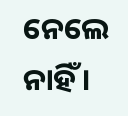ନେଲେ ନାହିଁ ।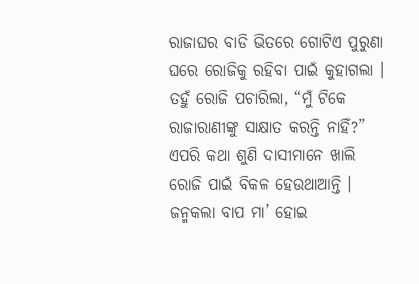ରାଜାଘର ବାଡି ଭିତରେ ଗୋଟିଏ ପୁରୁଣା ଘରେ ରୋଜିକୁ ରହିବା ପାଇଁ କୁହାଗଲା । ତହୁଁ ରୋଜି ପଚାରିଲା, “ମୁଁ ଟିକେ ରାଜାରାଣୀଙ୍କୁ ସାକ୍ଷାତ କରନ୍ତି ନାହିଁ?” ଏପରି କଥା ଶୁଣି ଦାସୀମାନେ ଖାଲି ରୋଜି ପାଇଁ ବିକଳ ହେଉଥାଆନ୍ତି । ଜନ୍ମକଲା ବାପ ମା’ ହୋଇ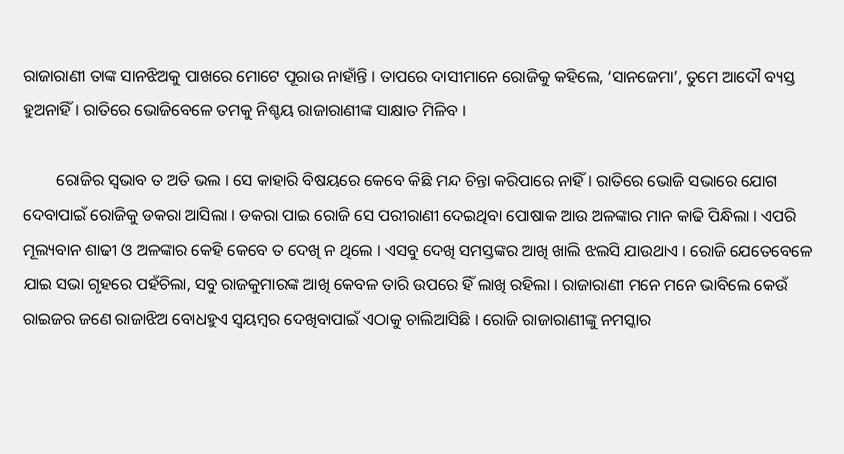ରାଜାରାଣୀ ତାଙ୍କ ସାନଝିଅକୁ ପାଖରେ ମୋଟେ ପୂରାଉ ନାହାଁନ୍ତି । ତାପରେ ଦାସୀମାନେ ରୋଜିକୁ କହିଲେ, ‘ସାନଜେମା’, ତୁମେ ଆଦୌ ବ୍ୟସ୍ତ ହୁଅନାହିଁ । ରାତିରେ ଭୋଜିବେଳେ ତମକୁ ନିଶ୍ଚୟ ରାଜାରାଣୀଙ୍କ ସାକ୍ଷାତ ମିଳିବ ।

        ରୋଜିର ସ୍ୱଭାବ ତ ଅତି ଭଲ । ସେ କାହାରି ବିଷୟରେ କେବେ କିଛି ମନ୍ଦ ଚିନ୍ତା କରିପାରେ ନାହିଁ । ରାତିରେ ଭୋଜି ସଭାରେ ଯୋଗ ଦେବାପାଇଁ ରୋଜିକୁ ଡକରା ଆସିଲା । ଡକରା ପାଇ ରୋଜି ସେ ପରୀରାଣୀ ଦେଇଥିବା ପୋଷାକ ଆଉ ଅଳଙ୍କାର ମାନ କାଢି ପିନ୍ଧିଲା । ଏପରି ମୂଲ୍ୟବାନ ଶାଢୀ ଓ ଅଳଙ୍କାର କେହି କେବେ ତ ଦେଖି ନ ଥିଲେ । ଏସବୁ ଦେଖି ସମସ୍ତଙ୍କର ଆଖି ଖାଲି ଝଲସି ଯାଉଥାଏ । ରୋଜି ଯେତେବେଳେ ଯାଇ ସଭା ଗୃହରେ ପହଁଚିଲା, ସବୁ ରାଜକୁମାରଙ୍କ ଆଖି କେବଳ ତାରି ଉପରେ ହିଁ ଲାଖି ରହିଲା । ରାଜାରାଣୀ ମନେ ମନେ ଭାବିଲେ କେଉଁ ରାଇଜର ଜଣେ ରାଜାଝିଅ ବୋଧହୁଏ ସ୍ୱୟମ୍ବର ଦେଖିବାପାଇଁ ଏଠାକୁ ଚାଲିଆସିଛି । ରୋଜି ରାଜାରାଣୀଙ୍କୁ ନମସ୍କାର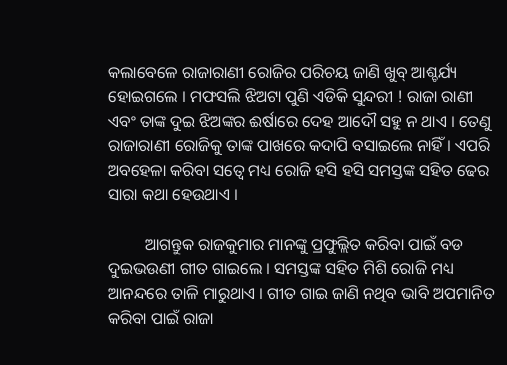କଲାବେଳେ ରାଜାରାଣୀ ରୋଜିର ପରିଚୟ ଜାଣି ଖୁବ୍ ଆଶ୍ଚର୍ଯ୍ୟ ହୋଇଗଲେ । ମଫସଲି ଝିଅଟା ପୁଣି ଏଡିକି ସୁନ୍ଦରୀ ! ରାଜା ରାଣୀ ଏବଂ ତାଙ୍କ ଦୁଇ ଝିଅଙ୍କର ଈର୍ଷାରେ ଦେହ ଆଦୌ ସହୁ ନ ଥାଏ । ତେଣୁ ରାଜାରାଣୀ ରୋଜିକୁ ତାଙ୍କ ପାଖରେ କଦାପି ବସାଇଲେ ନାହିଁ । ଏପରି ଅବହେଳା କରିବା ସତ୍ୱେ ମଧ୍ୟ ରୋଜି ହସି ହସି ସମସ୍ତଙ୍କ ସହିତ ଢେର ସାରା କଥା ହେଉଥାଏ ।

         ଆଗନ୍ତୁକ ରାଜକୁମାର ମାନଙ୍କୁ ପ୍ରଫୁଲ୍ଲିତ କରିବା ପାଇଁ ବଡ ଦୁଇଭଉଣୀ ଗୀତ ଗାଇଲେ । ସମସ୍ତଙ୍କ ସହିତ ମିଶି ରୋଜି ମଧ୍ୟ ଆନନ୍ଦରେ ତାଳି ମାରୁଥାଏ । ଗୀତ ଗାଇ ଜାଣି ନଥିବ ଭାବି ଅପମାନିତ କରିବା ପାଇଁ ରାଜା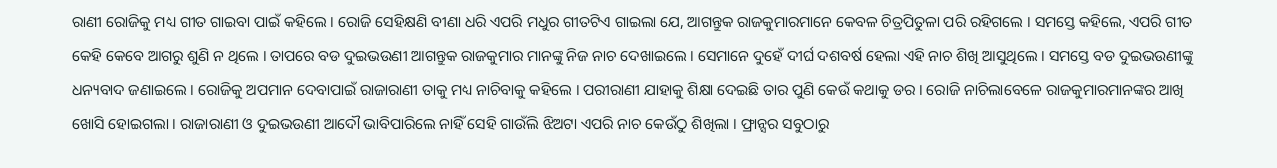ରାଣୀ ରୋଜିକୁ ମଧ୍ୟ ଗୀତ ଗାଇବା ପାଇଁ କହିଲେ । ରୋଜି ସେହିକ୍ଷଣି ବୀଣା ଧରି ଏପରି ମଧୁର ଗୀତଟିଏ ଗାଇଲା ଯେ, ଆଗନ୍ତୁକ ରାଜକୁମାରମାନେ କେବଳ ଚିତ୍ରପିତୁଳା ପରି ରହିଗଲେ । ସମସ୍ତେ କହିଲେ, ଏପରି ଗୀତ କେହି କେବେ ଆଗରୁ ଶୁଣି ନ ଥିଲେ । ତାପରେ ବଡ ଦୁଇଭଉଣୀ ଆଗନ୍ତୁକ ରାଜକୁମାର ମାନଙ୍କୁ ନିଜ ନାଚ ଦେଖାଇଲେ । ସେମାନେ ଦୁହେଁ ଦୀର୍ଘ ଦଶବର୍ଷ ହେଲା ଏହି ନାଚ ଶିଖି ଆସୁଥିଲେ । ସମସ୍ତେ ବଡ ଦୁଇଭଉଣୀଙ୍କୁ ଧନ୍ୟବାଦ ଜଣାଇଲେ । ରୋଜିକୁ ଅପମାନ ଦେବାପାଇଁ ରାଜାରାଣୀ ତାକୁ ମଧ୍ୟ ନାଚିବାକୁ କହିଲେ । ପରୀରାଣୀ ଯାହାକୁ ଶିକ୍ଷା ଦେଇଛି ତାର ପୁଣି କେଉଁ କଥାକୁ ଡର । ରୋଜି ନାଚିଲାବେଳେ ରାଜକୁମାରମାନଙ୍କର ଆଖି ଖୋସି ହୋଇଗଲା । ରାଜାରାଣୀ ଓ ଦୁଇଭଉଣୀ ଆଦୌ ଭାବିପାରିଲେ ନାହିଁ ସେହି ଗାଉଁଲି ଝିଅଟା ଏପରି ନାଚ କେଉଁଠୁ ଶିଖିଲା । ଫ୍ରାନ୍ସର ସବୁଠାରୁ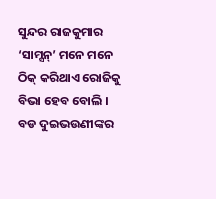ସୁନ୍ଦର ରାଜକୁମାର ‘ସାମ୍ସନ୍’ ମନେ ମନେ ଠିକ୍ କରିଥାଏ ରୋଜିକୁ ବିଭା ହେବ ବୋଲି । ବଡ ଦୁଇଭଉଣୀଙ୍କର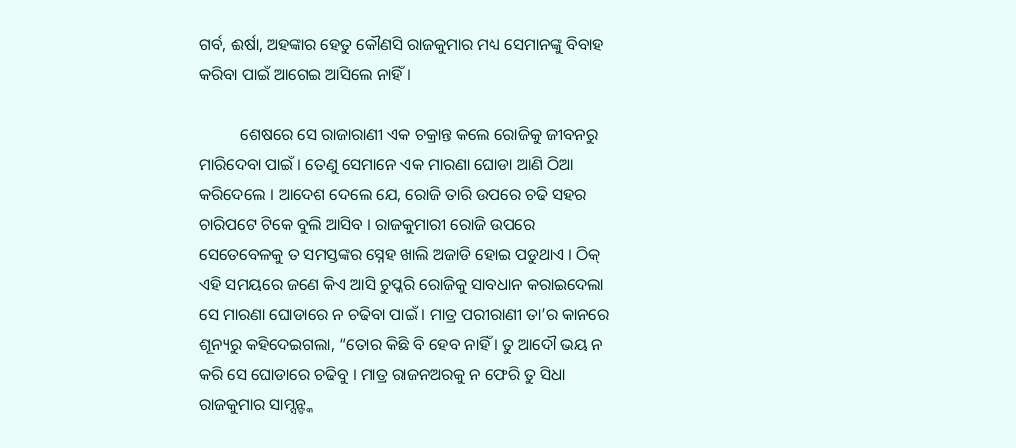ଗର୍ବ, ଈର୍ଷା, ଅହଙ୍କାର ହେତୁ କୌଣସି ରାଜକୁମାର ମଧ୍ୟ ସେମାନଙ୍କୁ ବିବାହ କରିବା ପାଇଁ ଆଗେଇ ଆସିଲେ ନାହିଁ ।

          ଶେଷରେ ସେ ରାଜାରାଣୀ ଏକ ଚକ୍ରାନ୍ତ କଲେ ରୋଜିକୁ ଜୀବନରୁ ମାରିଦେବା ପାଇଁ । ତେଣୁ ସେମାନେ ଏକ ମାରଣା ଘୋଡା ଆଣି ଠିଆ କରିଦେଲେ । ଆଦେଶ ଦେଲେ ଯେ, ରୋଜି ତାରି ଉପରେ ଚଢି ସହର ଚାରିପଟେ ଟିକେ ବୁଲି ଆସିବ । ରାଜକୁମାରୀ ରୋଜି ଉପରେ ସେତେବେଳକୁ ତ ସମସ୍ତଙ୍କର ସ୍ନେହ ଖାଲି ଅଜାଡି ହୋଇ ପଡୁଥାଏ । ଠିକ୍ ଏହି ସମୟରେ ଜଣେ କିଏ ଆସି ଚୁପ୍କରି ରୋଜିକୁ ସାବଧାନ କରାଇଦେଲା ସେ ମାରଣା ଘୋଡାରେ ନ ଚଢିବା ପାଇଁ । ମାତ୍ର ପରୀରାଣୀ ତା’ର କାନରେ ଶୂନ୍ୟରୁ କହିଦେଇଗଲା, “ତୋର କିଛି ବି ହେବ ନାହିଁ । ତୁ ଆଦୌ ଭୟ ନ କରି ସେ ଘୋଡାରେ ଚଢିବୁ । ମାତ୍ର ରାଜନଅରକୁ ନ ଫେରି ତୁ ସିଧା ରାଜକୁମାର ସାମ୍ସନ୍ଙ୍କ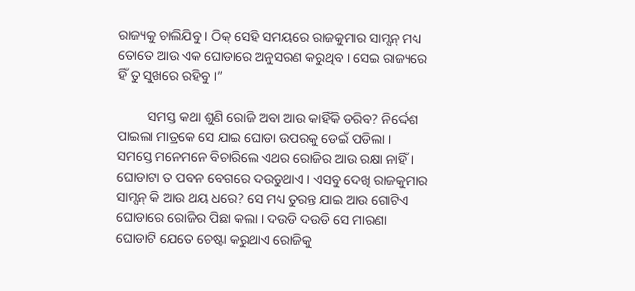ରାଜ୍ୟକୁ ଚାଲିଯିବୁ । ଠିକ୍ ସେହି ସମୟରେ ରାଜକୁମାର ସାମ୍ସନ୍ ମଧ୍ୟ ତୋତେ ଆଉ ଏକ ଘୋଡାରେ ଅନୁସରଣ କରୁଥିବ । ସେଇ ରାଜ୍ୟରେ ହିଁ ତୁ ସୁଖରେ ରହିବୁ ।”

         ସମସ୍ତ କଥା ଶୁଣି ରୋଜି ଅବା ଆଉ କାହିଁକି ଡରିବ? ନିର୍ଦ୍ଦେଶ ପାଇଲା ମାତ୍ରକେ ସେ ଯାଇ ଘୋଡା ଉପରକୁ ଡେଇଁ ପଡିଲା । ସମସ୍ତେ ମନେମନେ ବିଚାରିଲେ ଏଥର ରୋଜିର ଆଉ ରକ୍ଷା ନାହିଁ । ଘୋଡାଟା ତ ପବନ ବେଗରେ ଦଉଡୁଥାଏ । ଏସବୁ ଦେଖି ରାଜକୁମାର ସାମ୍ସନ୍ କି ଆଉ ଥୟ ଧରେ? ସେ ମଧ୍ୟ ତୁରନ୍ତ ଯାଇ ଆଉ ଗୋଟିଏ ଘୋଡାରେ ରୋଜିର ପିଛା କଲା । ଦଉଡି ଦଉଡି ସେ ମାରଣା ଘୋଡାଟି ଯେତେ ଚେଷ୍ଟା କରୁଥାଏ ରୋଜିକୁ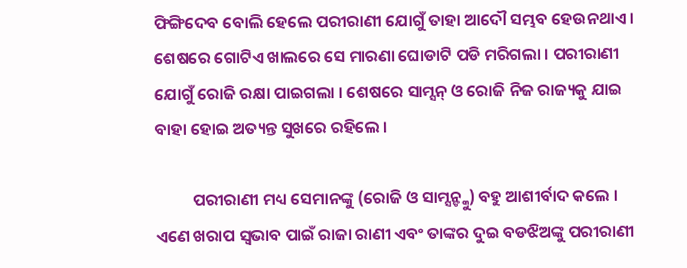ଫିଙ୍ଗିଦେବ ବୋଲି ହେଲେ ପରୀରାଣୀ ଯୋଗୁଁ ତାହା ଆଦୌ ସମ୍ଭବ ହେଉନଥାଏ । ଶେଷରେ ଗୋଟିଏ ଖାଲରେ ସେ ମାରଣା ଘୋଡାଟି ପଡି ମରିଗଲା । ପରୀରାଣୀ ଯୋଗୁଁ ରୋଜି ରକ୍ଷା ପାଇଗଲା । ଶେଷରେ ସାମ୍ସନ୍ ଓ ରୋଜି ନିଜ ରାଜ୍ୟକୁ ଯାଇ ବାହା ହୋଇ ଅତ୍ୟନ୍ତ ସୁଖରେ ରହିଲେ ।

          ପରୀରାଣୀ ମଧ୍ୟ ସେମାନଙ୍କୁ (ରୋଜି ଓ ସାମ୍ସନ୍ଙ୍କୁ) ବହୁ ଆଶୀର୍ବାଦ କଲେ । ଏଣେ ଖରାପ ସ୍ୱଭାବ ପାଇଁ ରାଜା ରାଣୀ ଏବଂ ତାଙ୍କର ଦୁଇ ବଡଝିଅଙ୍କୁ ପରୀରାଣୀ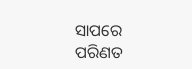ସାପରେ ପରିଣତ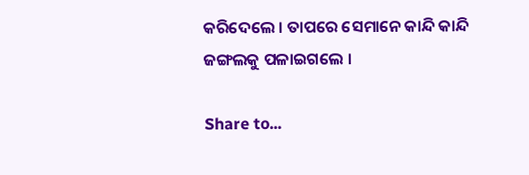କରିଦେଲେ । ତାପରେ ସେମାନେ କାନ୍ଦି କାନ୍ଦି ଜଙ୍ଗଲକୁ ପଳାଇଗଲେ ।

Share to...